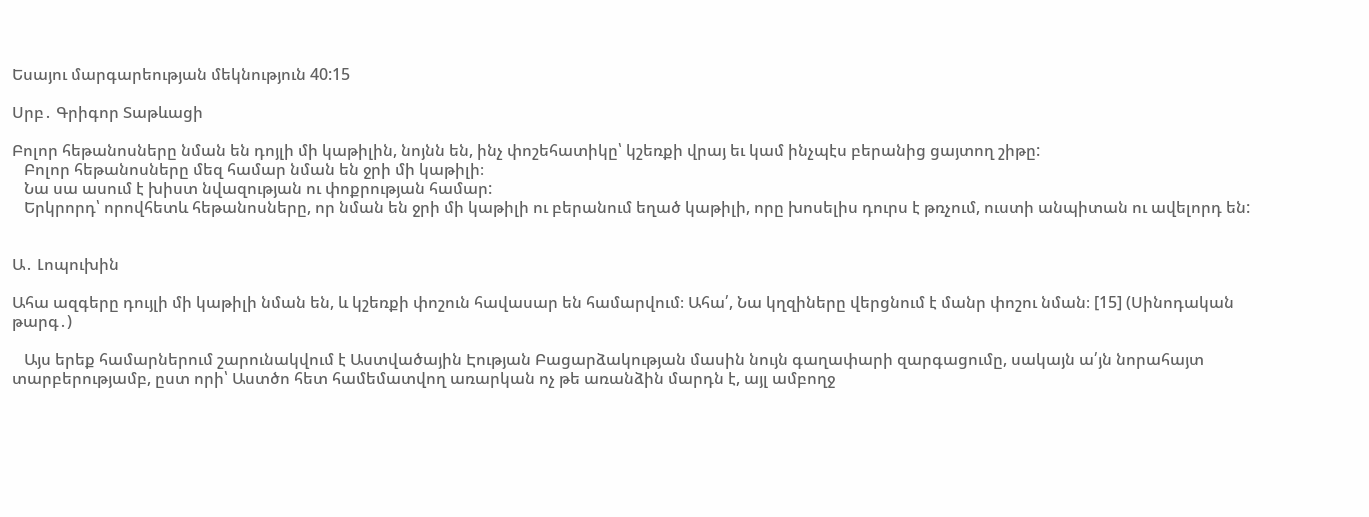Եսայու մարգարեության մեկնություն 40:15

Սրբ․ Գրիգոր Տաթևացի

Բոլոր հեթանոսները նման են դոյլի մի կաթիլին, նոյնն են, ինչ փոշեհատիկը՝ կշեռքի վրայ եւ կամ ինչպէս բերանից ցայտող շիթը:
   Բոլոր հեթանոսները մեզ համար նման են ջրի մի կաթիլի։
   Նա սա ասում է խիստ նվազության ու փոքրության համար:
   Երկրորդ՝ որովհետև հեթանոսները, որ նման են ջրի մի կաթիլի ու բերանում եղած կաթիլի, որը խոսելիս դուրս է թռչում, ուստի անպիտան ու ավելորդ են:


Ա․ Լոպուխին

Ահա ազգերը դույլի մի կաթիլի նման են, և կշեռքի փոշուն հավասար են համարվում։ Ահա՛, Նա կղզիները վերցնում է մանր փոշու նման։ [15] (Սինոդական թարգ․)

   Այս երեք համարներում շարունակվում է Աստվածային Էության Բացարձակության մասին նույն գաղափարի զարգացումը, սակայն ա՛յն նորահայտ տարբերությամբ, ըստ որի՝ Աստծո հետ համեմատվող առարկան ոչ թե առանձին մարդն է, այլ ամբողջ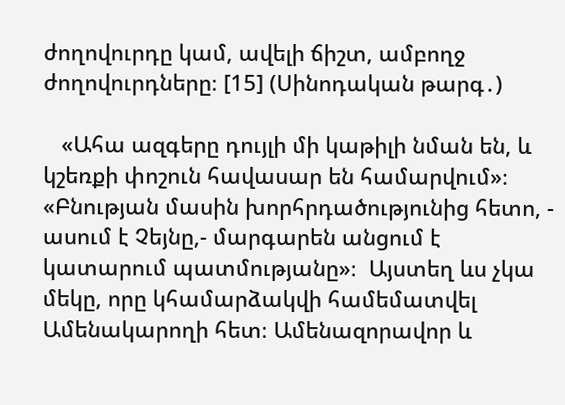ժողովուրդը կամ, ավելի ճիշտ, ամբողջ ժողովուրդները։ [15] (Սինոդական թարգ․)

   «Ահա ազգերը դույլի մի կաթիլի նման են, և կշեռքի փոշուն հավասար են համարվում»։ «Բնության մասին խորհրդածությունից հետո, - ասում է Չեյնը,- մարգարեն անցում է կատարում պատմությանը»։  Այստեղ ևս չկա մեկը, որը կհամարձակվի համեմատվել Ամենակարողի հետ։ Ամենազորավոր և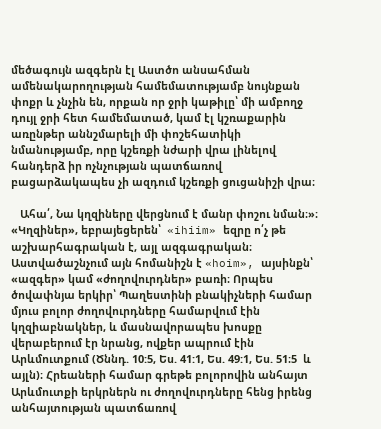մեծագույն ազգերն էլ Աստծո անսահման ամենակարողության համեմատությամբ նույնքան փոքր և չնչին են, որքան որ ջրի կաթիլը՝ մի ամբողջ դույլ ջրի հետ համեմատած, կամ էլ կշռաքարին առընթեր աննշմարելի մի փոշեհատիկի նմանությամբ, որը կշեռքի նժարի վրա լինելով հանդերձ իր ոչնչության պատճառով բացարձակապես չի ազդում կշեռքի ցուցանիշի վրա։

   Ահա՛, Նա կղզիները վերցնում է մանր փոշու նման։»։ «Կղզիներ», եբրայեցերեն՝  «ihiim» եզրը ո՛չ թե աշխարհագրական է, այլ ազգագրական։ Աստվածաշնչում այն հոմանիշն է «hoim», այսինքն՝ «ազգեր» կամ «ժողովուրդներ» բառի։ Որպես ծովափնյա երկիր՝ Պաղեստինի բնակիչների համար մյուս բոլոր ժողովուրդները համարվում էին կղզիաբնակներ, և մասնավորապես խոսքը վերաբերում էր նրանց, ովքեր ապրում էին Արևմուտքում (Ծննդ. 10:5, Ես. 41:1, Ես. 49:1, Ես. 51։5  և այլն)։ Հրեաների համար գրեթե բոլորովին անհայտ Արևմուտքի երկրներն ու ժողովուրդները հենց իրենց անհայտության պատճառով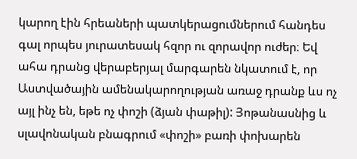կարող էին հրեաների պատկերացումներում հանդես գալ որպես յուրատեսակ հզոր ու զորավոր ուժեր։ Եվ ահա դրանց վերաբերյալ մարգարեն նկատում է, որ Աստվածային ամենակարողության առաջ դրանք ևս ոչ այլ ինչ են, եթե ոչ փոշի (ձյան փաթիլ): Յոթանասնից և սլավոնական բնագրում «փոշի» բառի փոխարեն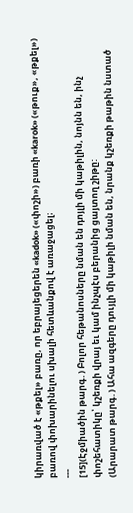կիրառված է «թքել» բառը, որ եբրայեցերեն «kadok» («փոշի») բառի «karok» («թուք», «թքել») բառով փոխարինելու սխալի հետևանքով է առաջացել։
---
[15](Էջմիածին թարգ․) Բոլոր հեթանոսները նման են դոյլի մի կաթիլին, նոյնն են, ինչ փոշեհատիկը՝ կշեռքի վրայ եւ կամ ինչպէս բերանից ցայտող շիթը:
(Արարատ թարգ․) Ահա ազգերը դույլի մի կաթիլի նման են, նրանք կշեռքի թաթին նստած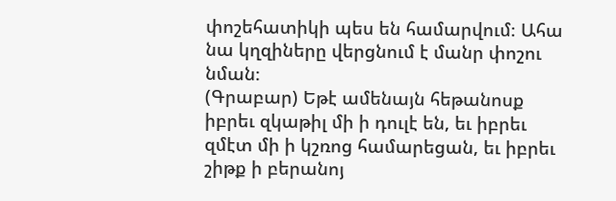փոշեհատիկի պես են համարվում։ Ահա նա կղզիները վերցնում է մանր փոշու նման։
(Գրաբար) Եթէ ամենայն հեթանոսք իբրեւ զկաթիլ մի ի դուլէ են, եւ իբրեւ զմէտ մի ի կշռոց համարեցան, եւ իբրեւ շիթք ի բերանոյ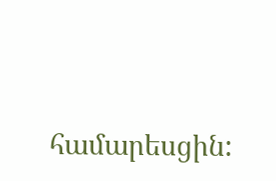համարեսցին: